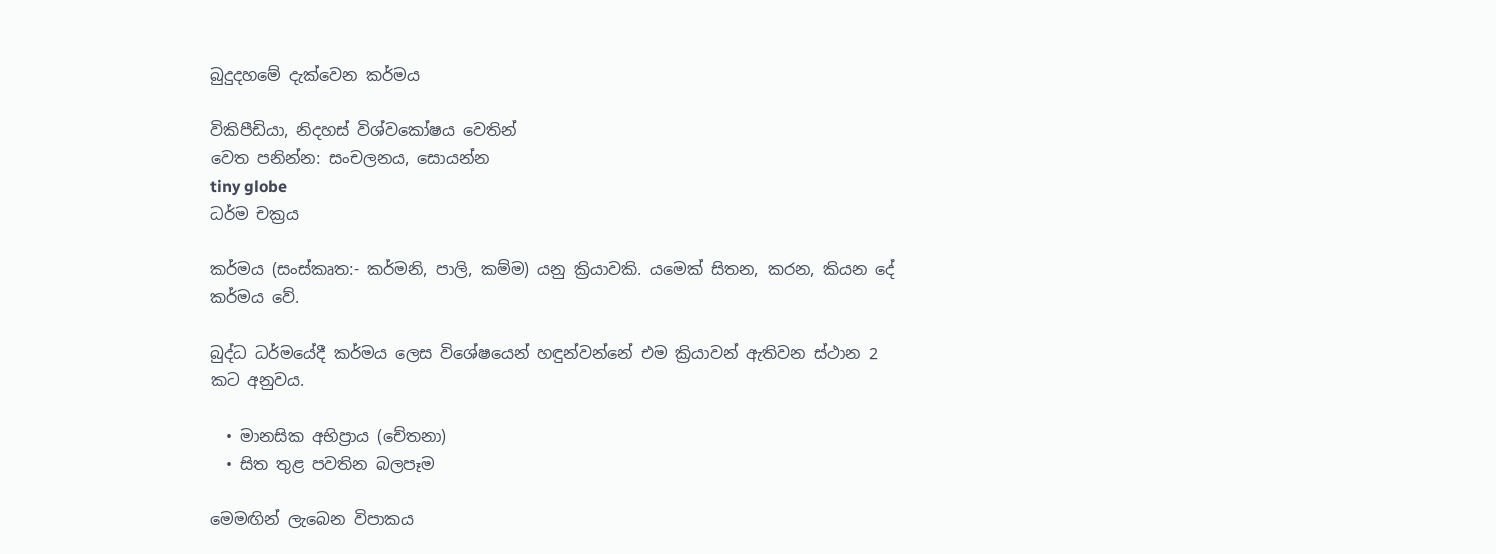බුදුදහමේ දැක්වෙන කර්මය

විකිපීඩියා, නිදහස් විශ්වකෝෂය වෙතින්
වෙත පනින්න: සංචලනය, සොයන්න
tiny globe
ධර්ම චක්‍රය

කර්මය (සංස්කෘත:- කර්මනි, පාලි, කම්ම) යනු ක්‍රියාවකි. යමෙක් සිතන, කරන, කියන දේ කර්මය වේ.

බුද්ධ ධර්මයේදී කර්මය ලෙස විශේෂයෙන් හඳුන්වන්නේ එම ක්‍රියාවන් ඇතිවන ස්ථාන 2 කට අනුවය.

  • මානසික අභිප්‍රාය (චේතනා)
  • සිත තුළ පවතින බලපෑම

මෙමඟින් ලැබෙන විපාකය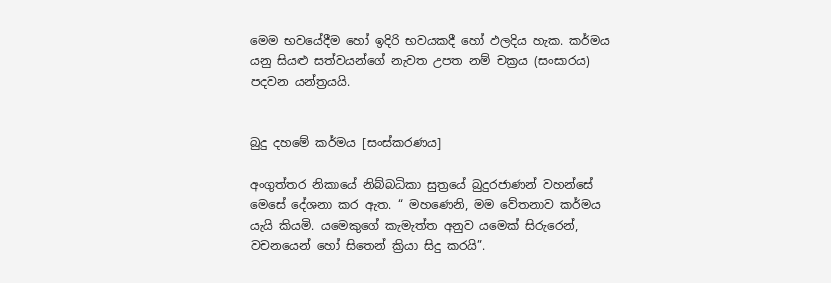මෙම භවයේදීම හෝ ඉදිරි භවයකදී හෝ ඵලදිය හැක. කර්මය යනු සියළු සත්වයන්ගේ නැවත උපත නම් චක්‍රය (සංසාරය) පදවන යන්ත්‍රයයි.


බුදු දහමේ කර්මය [සංස්කරණය]

අංගුත්තර නිකායේ නිබ්බධිකා සුත්‍රයේ බුදුරජාණන් වහන්සේ මෙසේ දේශනා කර ඇත. “ මහණෙනි, මම වේතනාව කර්මය යැයි කියමි. යමෙකුගේ කැමැත්ත අනුව යමෙක් සිරුරෙන්, වචනයෙන් හෝ සිතෙන් ක්‍රියා සිදු කරයි”.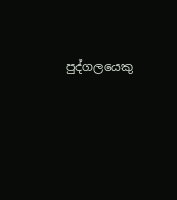පුද්ගලයෙකු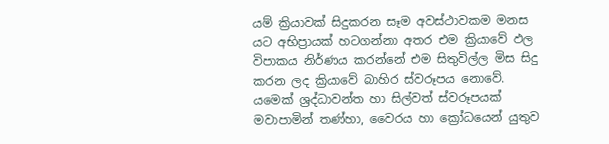යම් ක්‍රියාවක් සිදුකරන සෑම අවස්ථාවකම මනස යට අභිප්‍රායක් හටගන්නා අතර එම ක්‍රියාවේ ඵල විපාකය නිර්ණය කරන්නේ එම සිතුවිල්ල මිස සිදු කරන ලද ක්‍රියාවේ බාහිර ස්වරූපය නොවේ. යමෙක් ශ්‍රද්ධාවන්ත හා සිල්වත් ස්වරූපයක් මවාපාමින් තණ්හා, වෛරය හා ක්‍රෝධයෙන් යුතුව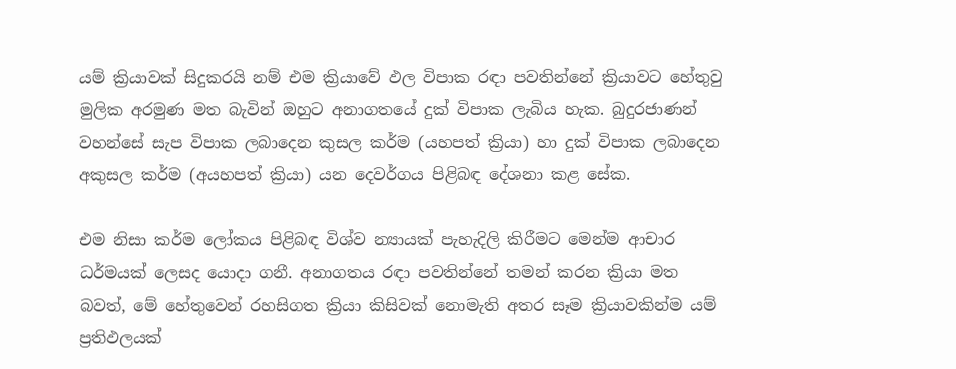යම් ක්‍රියාවක් සිදුකරයි නම් එම ක්‍රියාවේ ඵල විපාක රඳා පවතින්නේ ක්‍රියාවට හේතුවු මුලික අරමුණ මත බැවින් ඔහුට අනාගතයේ දුක් විපාක ලැබිය හැක. බුදුරජාණන් වහන්සේ සැප විපාක ලබාදෙන කුසල කර්ම (යහපත් ක්‍රියා) හා දුක් විපාක ලබාදෙන අකුසල කර්ම (අයහපත් ක්‍රියා) යන දෙවර්ගය පිළිබඳ දේශනා කළ සේක.

එම නිසා කර්ම ලෝකය පිළිබඳ විශ්ව න්‍යායක් පැහැදිලි කිරීමට මෙන්ම ආචාර ධර්මයක් ලෙසද යොදා ගනී. අනාගතය රඳා පවතින්නේ තමන් කරන ක්‍රියා මත බවත්, මේ හේතුවෙන් රහසිගත ක්‍රියා කිසිවක් නොමැති අතර සෑම ක්‍රියාවකින්ම යම් ප්‍රතිඵලයක්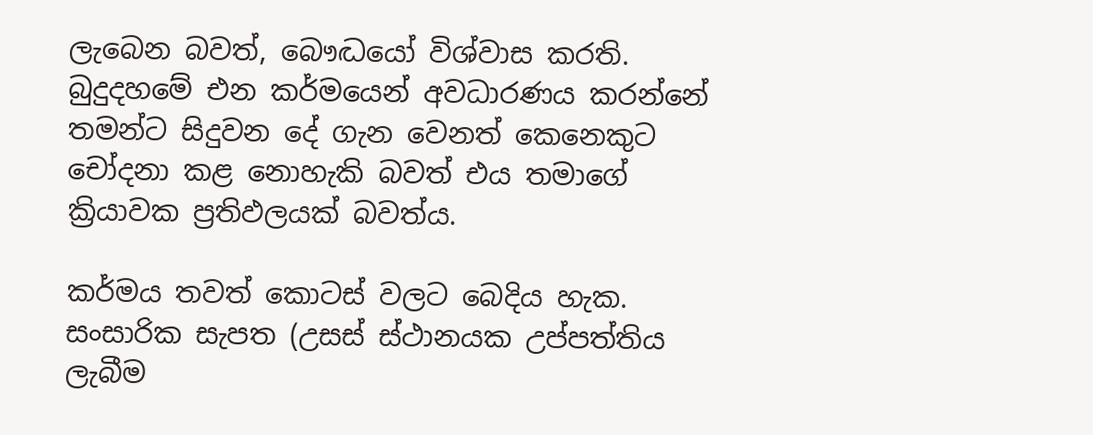ලැබෙන බවත්, බෞද්‍ධයෝ විශ්වාස කරති. බුදුදහමේ එන කර්මයෙන් අවධාරණය කරන්නේ තමන්ට සිදුවන දේ ගැන වෙනත් කෙනෙකුට චෝදනා කළ නොහැකි බවත් එය තමාගේ ක්‍රියාවක ප්‍රතිඵලයක් බවත්ය.

කර්මය තවත් කොටස් වලට බෙදිය හැක. සංසාරික සැපත (උසස් ස්ථානයක උප්පත්තිය ලැබීම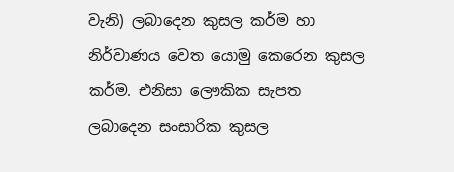වැනි) ලබාදෙන කුසල කර්ම හා නිර්වාණය වෙත යොමු කෙරෙන කුසල කර්ම. එනිසා ලෞකික සැපත ලබාදෙන සංසාරික කුසල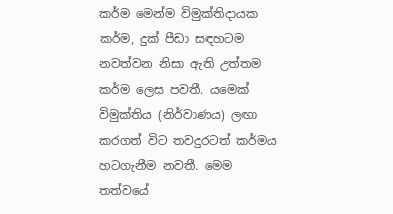කර්ම මෙන්ම විමුක්තිදායක කර්ම, දුක් පීඩා සඳහටම නවත්වන නිසා ඇති උත්තම කර්ම ලෙස පවතී. යමෙක් විමුක්තිය (නිර්වාණය) ලඟා කරගත් විට තවදුරටත් කර්මය හටගැනීම නවතී. මෙම තත්වයේ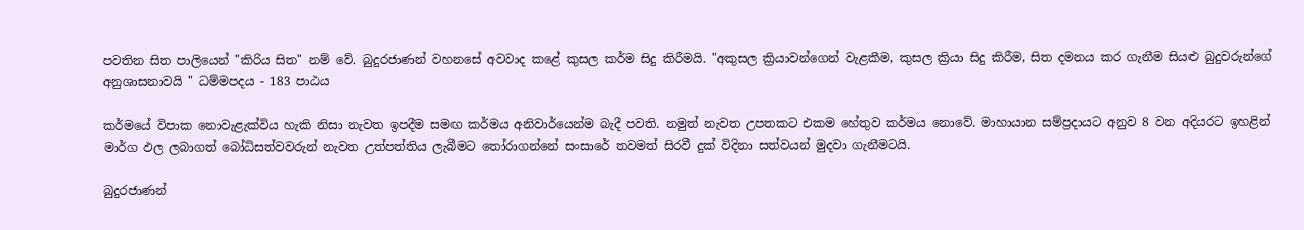පවතින සිත පාලියෙන් "කිරිය සිත" නම් වේ. බුදුරජාණන් වහනසේ අවවාද කළේ කුසල කර්ම සිදු කිරීමයි. "අකුසල ක්‍රියාවන්ගෙන් වැළකීම, කුසල ක්‍රියා සිදු කිරීම, සිත දමනය කර ගැනීම සියළු බුදුවරුන්ගේ අනුශාසනාවයි " ධම්මපදය - 183 පාඨය

කර්මයේ විපාක නොවැළැක්විය හැකි නිසා නැවත ඉපදීම සමඟ කර්මය අනිවාර්යෙන්ම බැදී පවති. නමුත් ‍නැවත උපතකට එකම හේතුව කර්මය නොවේ. මාහායාන සම්ප්‍රදායට අනුව 8 වන අදියරට ඉහළින් මාර්ග ඵල ලබාගත් බෝධිසත්වවරුන් නැවත උත්පත්තිය ලැබීමට තෝරාගන්නේ සංසාරේ තවමත් සිරවී දුක් විදිනා සත්වයන් මුදවා ගැනීමටයි.

බුදුරජාණන්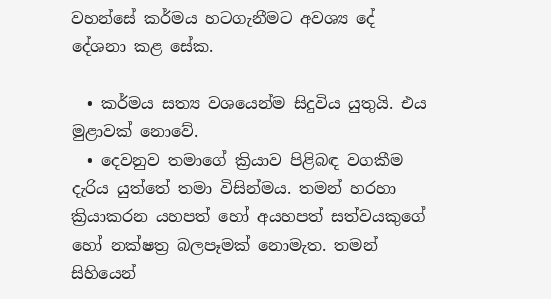වහන්සේ කර්මය හටගැනීමට අවශ්‍ය දේ දේශනා කළ සේක.

  • කර්මය සත්‍ය වශයෙන්ම සිදුවිය යුතුයි. එය මුළාවක් නොවේ.
  • දෙවනුව තමාගේ ක්‍රියාව පිළිබඳ වගකීම දැරිය යුත්තේ තමා විසින්මය. තමන් හරහා ක්‍රියාකරන යහපත් හෝ අයහපත් සත්වයකුගේ හෝ නක්ෂත්‍ර බලපෑමක් නොමැත. තමන් සිහියෙන්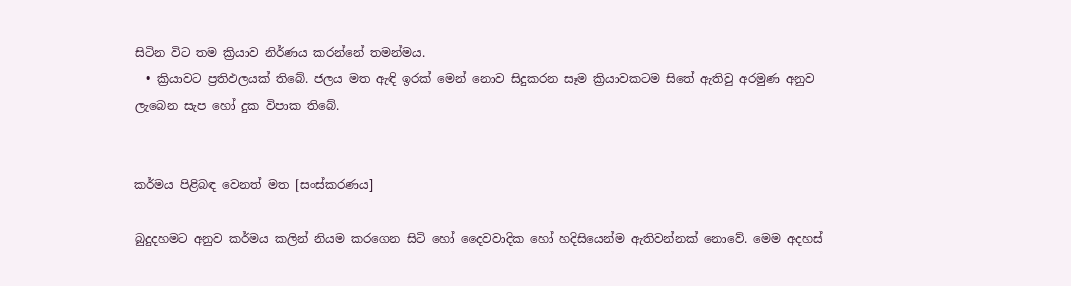සිටින විට තම ක්‍රියාව නිර්ණය කරන්නේ තමන්මය.
  • ක්‍රියාවට ප්‍රතිඵලයක් තිබේ. ජලය මත ඇඳි ඉරක් මෙන් නොව සිදුකරන සෑම ක්‍රියාවකටම සිතේ ඇතිවු අරමුණ අනුව ලැබෙන සැප හෝ දුක විපාක තිබේ.


කර්මය පිළිබඳ වෙනත් මත [සංස්කරණය]

බුදුදහමට අනුව කර්මය කලින් නියම කරගෙන සිටි හෝ දෛවවාදික හෝ හදිසියෙන්ම ඇතිවන්නක් නොවේ. මෙම අදහස්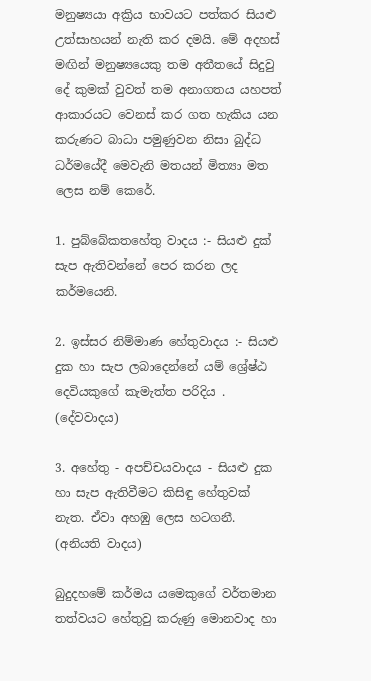මනුෂ්‍යයා අක්‍රිය භාවයට පත්කර සියළු උත්සාහයන් නැති කර දමයි. මේ අදහස් මඟින් මනුෂ්‍යයෙකු තම අතීතයේ සිදුවු දේ කුමක් වුවත් තම අනාගතය යහපත් ආකාරයට වෙනස් කර ගත හැකිය යන කරුණට බාධා පමුණුවන නිසා බුද්ධ ධර්මයේදී මෙවැනි මතයන් මිත්‍යා මත ලෙස නම් කෙරේ.

1. පුබ්බේකත‍හේතු වාදය :- සියළු දුක් සැප ඇතිවන්නේ පෙර කරන ලද කර්මයෙනි.

2. ඉස්සර නිම්මාණ හේතුවාදය :- සියළු දුක හා සැප ලබාදෙන්නේ යම් ශ්‍රේෂ්ඨ දෙවියකුගේ කැමැත්ත පරිදිය . (දේවවාදය)

3. අහේතු - අපච්චයවාදය - සියළු දුක හා සැප ඇතිවීමට කිසිඳු හේතුවක් නැත. ඒවා අහඹු ලෙස හටගනී. (අනියති වාදය)

බුදුදහමේ කර්මය යමෙකුගේ වර්තමාන තත්වයට හේතුවු කරුණු මොනවාද හා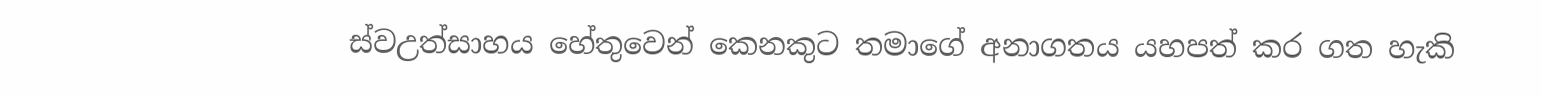ස්වඋත්සාහය හේතුවෙන් කෙනකුට තමාගේ අනාගතය යහපත් කර ගත හැකි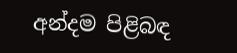අන්දම පිළිබඳ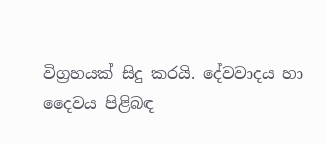විග්‍රහයක් සිදු කරයි. දේවවාදය හා දෛවය පිළිබඳ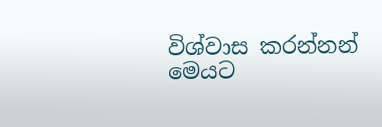විශ්වාස කරන්නන් මෙයට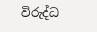විරුද්ධ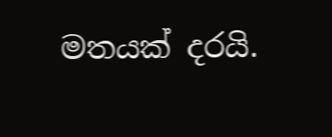මතයක් දරයි.